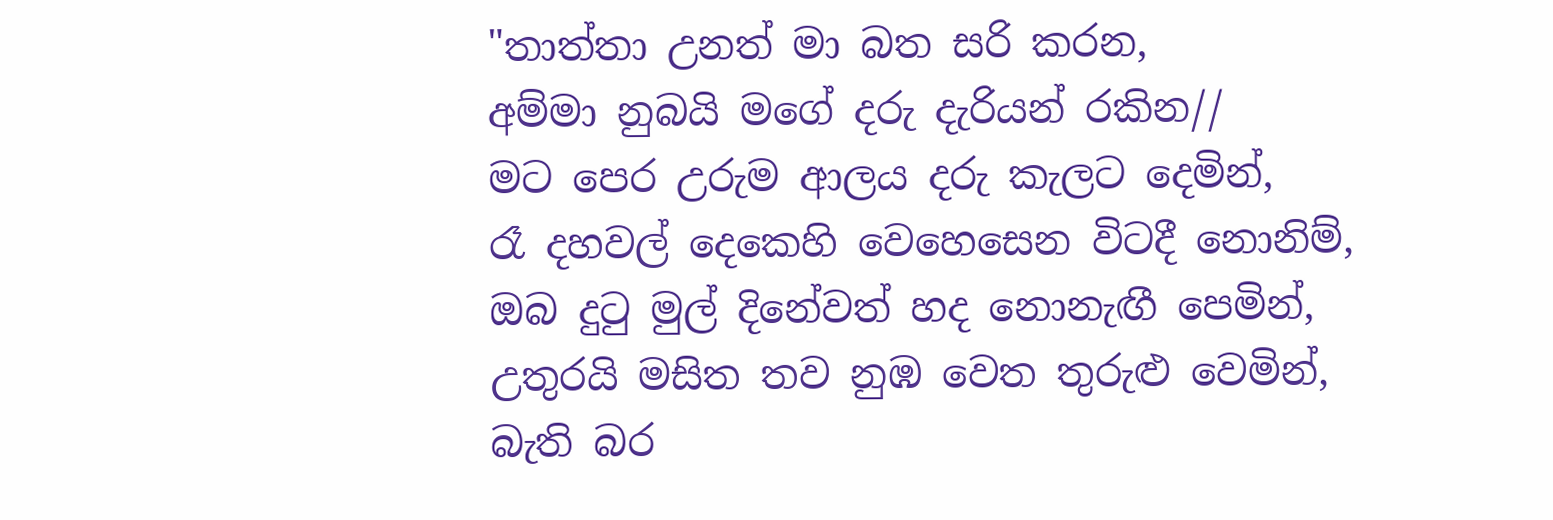"තාත්තා උනත් මා බත සරි කරන,
අම්මා නුබයි මගේ දරු දැරියන් රකින//
මට පෙර උරුම ආලය දරු කැලට දෙමින්,
රෑ දහවල් දෙකෙහි වෙහෙසෙන විටදී නොනිම්,
ඔබ දුටු මුල් දිනේවත් හද නොනැඟී පෙමින්,
උතුරයි මසිත තව නුඹ වෙත තුරුළු වෙමින්,
බැති බර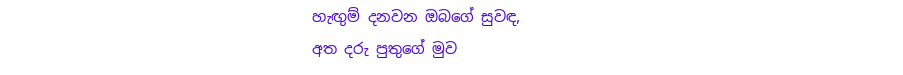හැඟුම් දනවන ඔබගේ සුවඳ,
අත දරු පුතුගේ මුව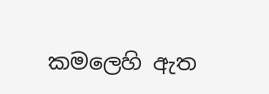කමලෙහි ඇත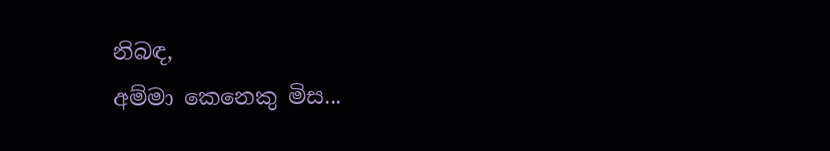නිබඳ,
අම්මා කෙනෙකු මිස...